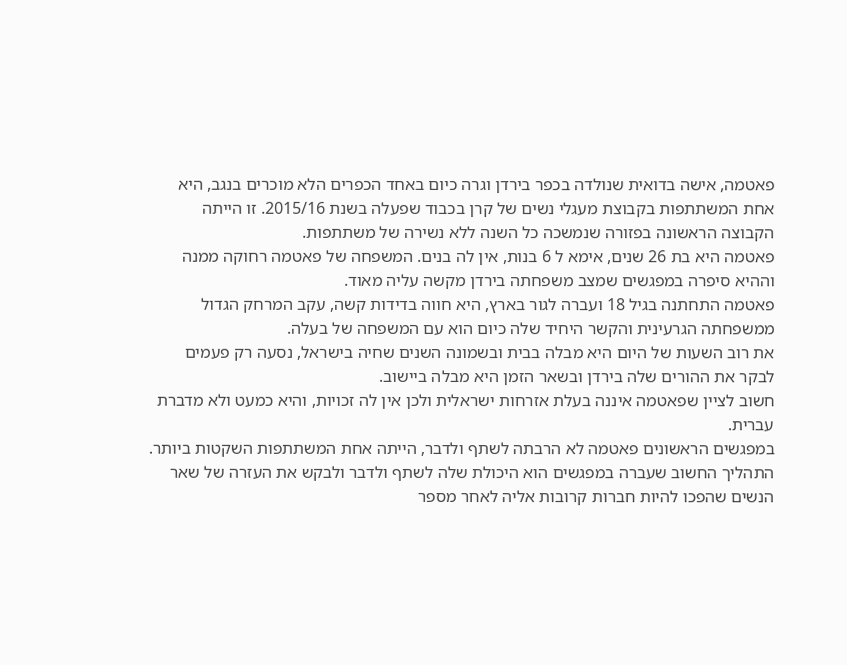פאטמה, אישה בדואית שנולדה בכפר בירדן וגרה כיום באחד הכפרים הלא מוכרים בנגב, היא אחת המשתתפות בקבוצת מעגלי נשים של קרן בכבוד שפעלה בשנת 2015/16. זו הייתה הקבוצה הראשונה בפזורה שנמשכה כל השנה ללא נשירה של משתתפות.
פאטמה היא בת 26 שנים, אימא ל 6 בנות, אין לה בנים. המשפחה של פאטמה רחוקה ממנה וההיא סיפרה במפגשים שמצב משפחתה בירדן מקשה עליה מאוד.
פאטמה התחתנה בגיל 18 ועברה לגור בארץ, היא חווה בדידות קשה, עקב המרחק הגדול ממשפחתה הגרעינית והקשר היחיד שלה כיום הוא עם המשפחה של בעלה.
את רוב השעות של היום היא מבלה בבית ובשמונה השנים שחיה בישראל, נסעה רק פעמים לבקר את ההורים שלה בירדן ובשאר הזמן היא מבלה ביישוב.
חשוב לציין שפאטמה איננה בעלת אזרחות ישראלית ולכן אין לה זכויות, והיא כמעט ולא מדברת עברית.
במפגשים הראשונים פאטמה לא הרבתה לשתף ולדבר, הייתה אחת המשתתפות השקטות ביותר. התהליך החשוב שעברה במפגשים הוא היכולת שלה לשתף ולדבר ולבקש את העזרה של שאר הנשים שהפכו להיות חברות קרובות אליה לאחר מספר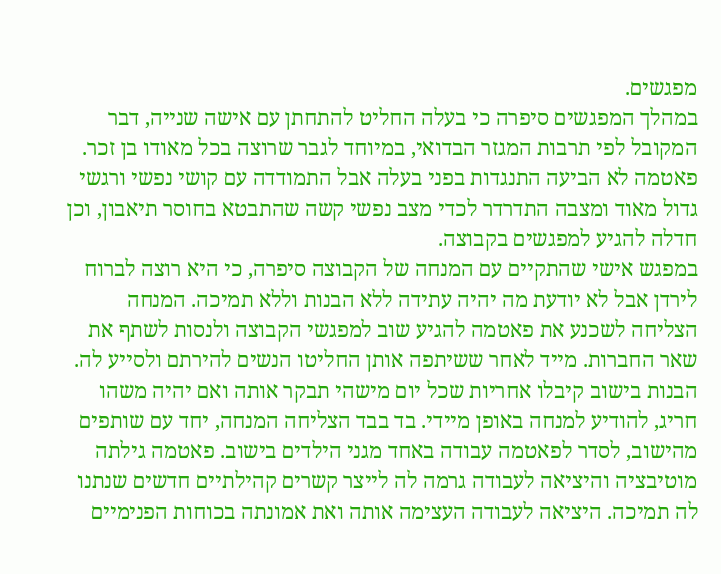מפגשים.
במהלך המפגשים סיפרה כי בעלה החליט להתחתן עם אישה שנייה, דבר המקובל לפי תרבות המגזר הבדואי, במיוחד לגבר שרוצה בכל מאודו בן זכר. פאטמה לא הביעה התנגדות בפני בעלה אבל התמודדה עם קושי נפשי ורגשי גדול מאוד ומצבה התדרדר לכדי מצב נפשי קשה שהתבטא בחוסר תיאבון, וכן חדלה להגיע למפגשים בקבוצה.
במפגש אישי שהתקיים עם המנחה של הקבוצה סיפרה, כי היא רוצה לברוח לירדן אבל לא יודעת מה יהיה עתידה ללא הבנות וללא תמיכה. המנחה הצליחה לשכנע את פאטמה להגיע שוב למפגשי הקבוצה ולנסות לשתף את שאר החברות. מייד לאחר ששיתפה אותן החליטו הנשים להירתם ולסייע לה.
הבנות בישוב קיבלו אחריות שכל יום מישהי תבקר אותה ואם יהיה משהו חריג, להודיע למנחה באופן מיידי. בד בבד הצליחה המנחה, יחד עם שותפים מהישוב, לסדר לפאטמה עבודה באחד מגני הילדים בישוב. פאטמה גילתה מוטיבציה והיציאה לעבודה גרמה לה לייצר קשרים קהילתיים חדשים שנתנו לה תמיכה. היציאה לעבודה העצימה אותה ואת אמונתה בכוחות הפנימיים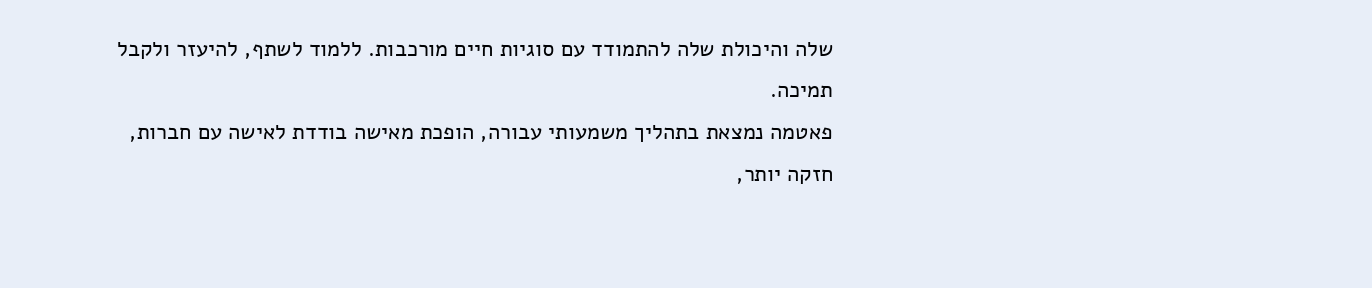שלה והיכולת שלה להתמודד עם סוגיות חיים מורכבות. ללמוד לשתף, להיעזר ולקבל תמיכה.
פאטמה נמצאת בתהליך משמעותי עבורה, הופכת מאישה בודדת לאישה עם חברות, חזקה יותר,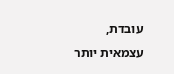עובדת, עצמאית יותר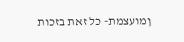ןמועצמת- כל זאת בזכות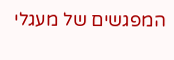המפגשים של מעגלי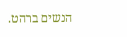הנשים ברהט.